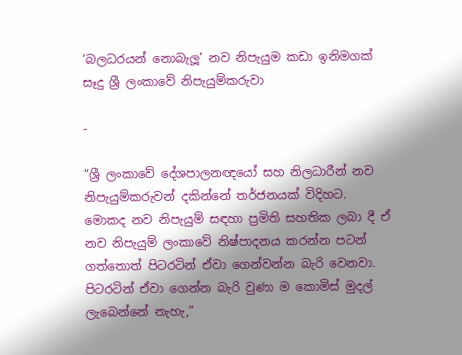‘බලධරයන් නොබැලූ’ නව නිපැයුම කඩා ඉනිමගක් සෑදු ශ්‍රී ලංකාවේ නිපැයුම්කරුවා

-

“ශ්‍රී ලංකාවේ දේශපාලනඥයෝ සහ නිලධාරීන් නව නිපැයුම්කරුවන් දකින්නේ තර්ජනයක් විදිහට. මොකද නව නිපැයුම් සඳහා ප්‍රමිති සහතික ලබා දී ඒ නව නිපැයුම් ලංකාවේ නිෂ්පාදනය කරන්න පටන් ගත්තොත් පිටරටින් ඒවා ගෙන්වන්න බැරි වෙනවා. පිටරටින් ඒවා ගෙන්න බැරි වුණා ම කොමිස් මුදල් ලැබෙන්නේ නැහැ,”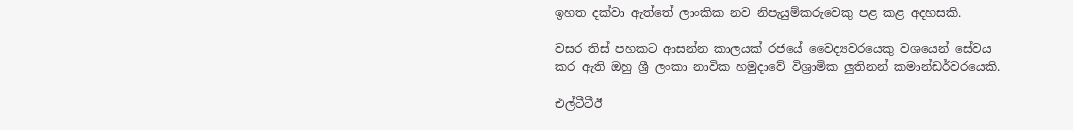ඉහත දක්වා ඇත්තේ ලාංකික නව නිපැයුම්කරුවෙකු පළ කළ අදහසකි.

වසර තිස් පහකට ආසන්න කාලයක් රජයේ වෛද්‍යවරයෙකු වශයෙන් සේවය කර ඇති ඔහු ශ්‍රී ලංකා නාවික හමුදාවේ විශ්‍රාමික ලුතිනන් කමාන්ඩර්වරයෙකි.

එල්ටීටීඊ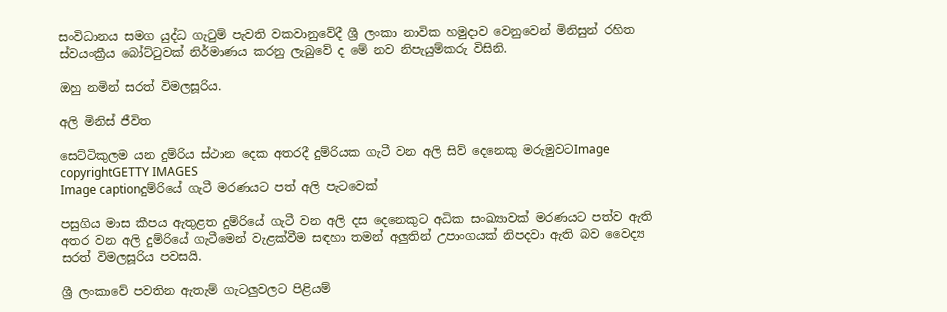සංවිධානය සමග යුද්ධ ගැටුම් පැවති වකවානුවේදී ශ්‍රී ලංකා නාවික හමුදාව වෙනුවෙන් මිනිසුන් රහිත ස්වයංක්‍රීය බෝට්ටුවක් නිර්මාණය කරනු ලැබුවේ ද මේ නව නිපැයුම්කරු විසිනි.

ඔහු නමින් සරත් විමලසූරිය.

අලි මිනිස් ජීවිත

සෙට්ටිකුලම යන දුම්රිය ස්ථාන දෙක අතරදී දුම්රියක ගැටී වන අලි සිව් දෙනෙකු මරුමුවටImage copyrightGETTY IMAGES
Image captionදුම්රියේ ගැටී මරණයට පත් අලි පැටවෙක්

පසුගිය මාස කීපය ඇතුළත දුම්රියේ ගැටී වන අලි දස දෙනෙකුට අධික සංඛ්‍යාවක් මරණයට පත්ව ඇති අතර වන අලි දුම්රියේ ගැටීමෙන් වැළක්වීම සඳහා තමන් අලුතින් උපාංගයක් නිපදවා ඇති බව වෛද්‍ය සරත් විමලසූරිය පවසයි.

ශ්‍රී ලංකාවේ පවතින ඇතැම් ගැටලුවලට පිළියම්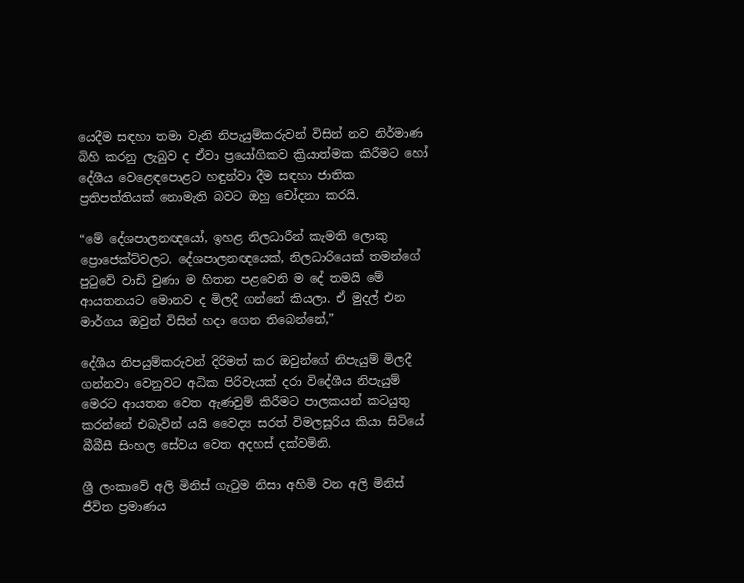යෙදීම සඳහා තමා වැනි නිපැයුම්කරුවන් විසින් නව නිර්මාණ බිහි කරනු ලැබුව ද ඒවා ප්‍රයෝගිකව ක්‍රියාත්මක කිරීමට හෝ දේශීය වෙළෙඳපොළට හඳුන්වා දීම සඳහා ජාතික ප්‍රතිපත්තියක් නොමැති බවට ඔහු චෝදනා කරයි.

“මේ දේශපාලනඥයෝ, ඉහළ නිලධාරීන් කැමති ලොකු ප්‍රොජෙක්ට්වලට. දේශපාලනඥයෙක්, නිලධාරියෙක් තමන්ගේ පුටුවේ වාඩි වුණා ම හිතන පළවෙනි ම දේ තමයි මේ ආයතනයට මොනව ද මිලදී ගන්නේ කියලා. ඒ මුදල් එන මාර්ගය ඔවුන් විසින් හදා ගෙන තිබෙන්නේ,”

දේශීය නිපයුම්කරුවන් දිරිමත් කර ඔවුන්ගේ නිපැයුම් මිලදී ගන්නවා වෙනුවට අධික පිරිවැයක් දරා විදේශීය නිපැයුම් මෙරට ආයතන වෙත ඇණවුම් කිරීමට පාලකයන් කටයුතු කරන්නේ එබැවින් යයි වෛද්‍ය සරත් විමලසූරිය කියා සිටියේ බීබීසී සිංහල සේවය වෙත අදහස් දක්වමිනි.

ශ්‍රී ලංකාවේ අලි මිනිස් ගැටුම නිසා අහිමි වන අලි මිනිස් ජීවිත ප්‍රමාණය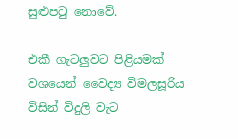සුළුපටු නොවේ.

එකී ගැටලුවට පිළියමක් වශයෙන් වෛද්‍ය විමලසූරිය විසින් විදුලි වැට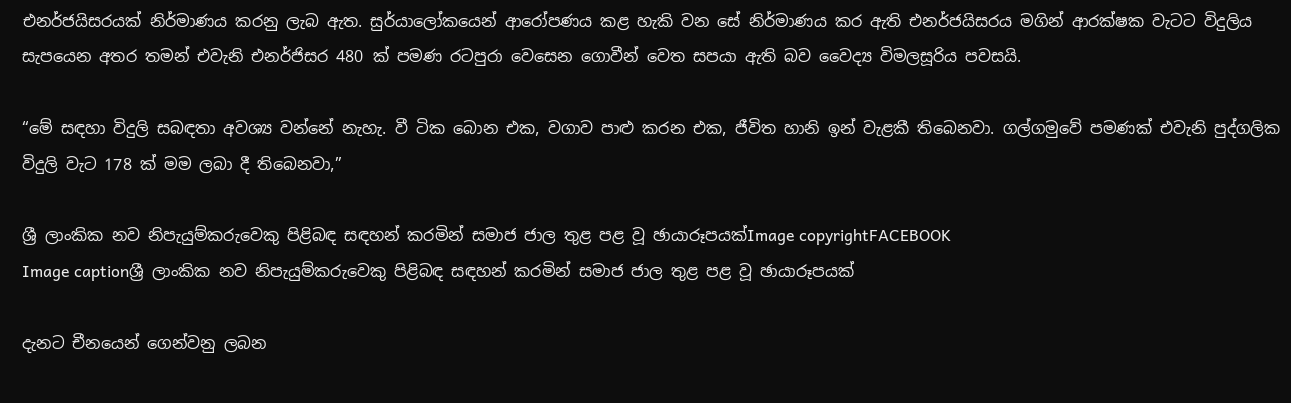එනර්ජයිසරයක් නිර්මාණය කරනු ලැබ ඇත. සුර්යාලෝකයෙන් ආරෝපණය කළ හැකි වන සේ නිර්මාණය කර ඇති එනර්ජයිසරය මගින් ආරක්ෂක වැටට විදුලිය සැපයෙන අතර තමන් එවැනි එනර්ජිසර 480 ක් පමණ රටපුරා වෙසෙන ගොවීන් වෙත සපයා ඇති බව වෛද්‍ය විමලසූරිය පවසයි.

“මේ සඳහා විදුලි සබඳතා අවශ්‍ය වන්නේ නැහැ. වී ටික බොන එක, වගාව පාළු කරන එක, ජීවිත හානි ඉන් වැළකී තිබෙනවා. ගල්ගමුවේ පමණක් එවැනි පුද්ගලික විදුලි වැට 178 ක් මම ලබා දී තිබෙනවා,”

ශ්‍රී ලාංකික නව නිපැයුම්කරුවෙකු පිළිබඳ සඳහන් කරමින් සමාජ ජාල තුළ පළ වූ ඡායාරූපයක්Image copyrightFACEBOOK
Image captionශ්‍රී ලාංකික නව නිපැයුම්කරුවෙකු පිළිබඳ සඳහන් කරමින් සමාජ ජාල තුළ පළ වූ ඡායාරූපයක්

දැනට චීනයෙන් ගෙන්වනු ලබන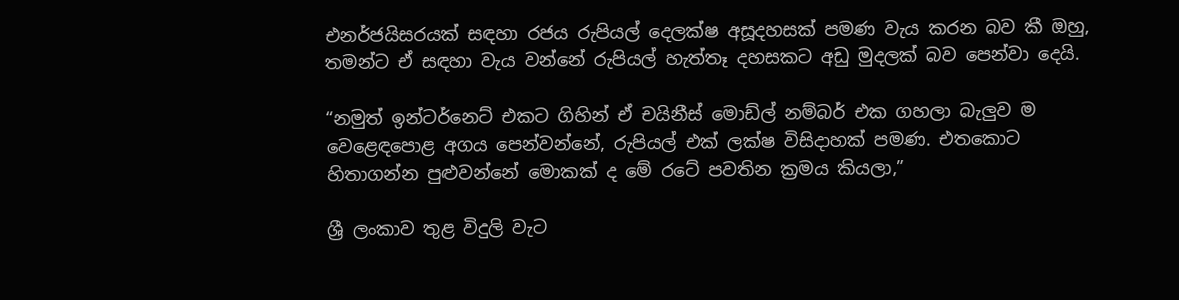එනර්ජයිසරයක් සඳහා රජය රුපියල් දෙලක්ෂ අසූදහසක් පමණ වැය කරන බව කී ඔහු, තමන්ට ඒ සඳහා වැය වන්නේ රුපියල් හැත්තෑ දහසකට අඩු මුදලක් බව පෙන්වා දෙයි.

“නමුත් ඉන්ටර්නෙට් එකට ගිහින් ඒ චයිනීස් මොඩ්ල් නම්බර් එක ගහලා බැලුව ම වෙළෙඳපොළ අගය පෙන්වන්නේ, රුපියල් එක් ලක්ෂ විසිදාහක් පමණ. එතකොට හිතාගන්න පුළුවන්නේ මොකක් ද මේ රටේ පවතින ක්‍රමය කියලා,”

ශ්‍රී ලංකාව තුළ විදුලි වැට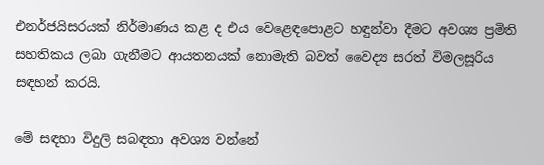එනර්ජයිසරයක් නිර්මාණය කළ ද එය වෙළෙඳපොළට හඳුන්වා දීමට අවශ්‍ය ප්‍රමිති සහතිකය ලබා ගැනීමට ආයතනයක් නොමැති බවත් වෛද්‍ය සරත් විමලසූරිය සඳහන් කරයි.

මේ සඳහා විදුලි සබඳතා අවශ්‍ය වන්නේ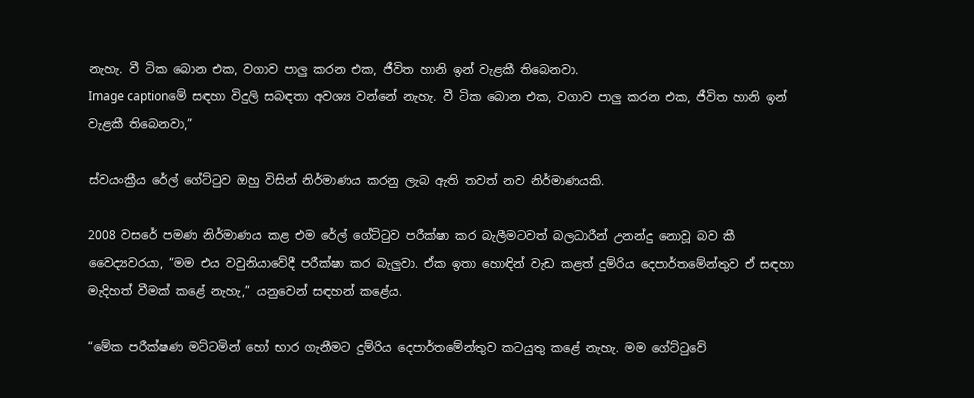නැහැ. වී ටික බොන එක, වගාව පාලු කරන එක, ජීවිත හානි ඉන් වැළකී තිබෙනවා.
Image captionමේ සඳහා විදුලි සබඳතා අවශ්‍ය වන්නේ නැහැ. වී ටික බොන එක, වගාව පාලු කරන එක, ජීවිත හානි ඉන් වැළකී තිබෙනවා,”

ස්වයංක්‍රීය රේල් ගේට්ටුව ඔහු විසින් නිර්මාණය කරනු ලැබ ඇති තවත් නව නිර්මාණයකි.

2008 වසරේ පමණ නිර්මාණය කළ එම රේල් ගේට්ටුව පරීක්ෂා කර බැලීමටවත් බලධාරීන් උනන්දු නොවූ බව කී වෛද්‍යවරයා, “මම එය වවුනියාවේදී පරීක්ෂා කර බැලුවා. ඒක ඉතා හොඳින් වැඩ කළත් දුම්රිය දෙපාර්තමේන්තුව ඒ සඳහා මැදිහත් වීමක් කළේ නැහැ,” යනුවෙන් සඳහන් කළේය.

“මේක පරීක්ෂණ මට්ටමින් හෝ භාර ගැනීමට දුම්රිය දෙපාර්තමේන්තුව කටයුතු කළේ නැහැ. මම ගේට්ටුවේ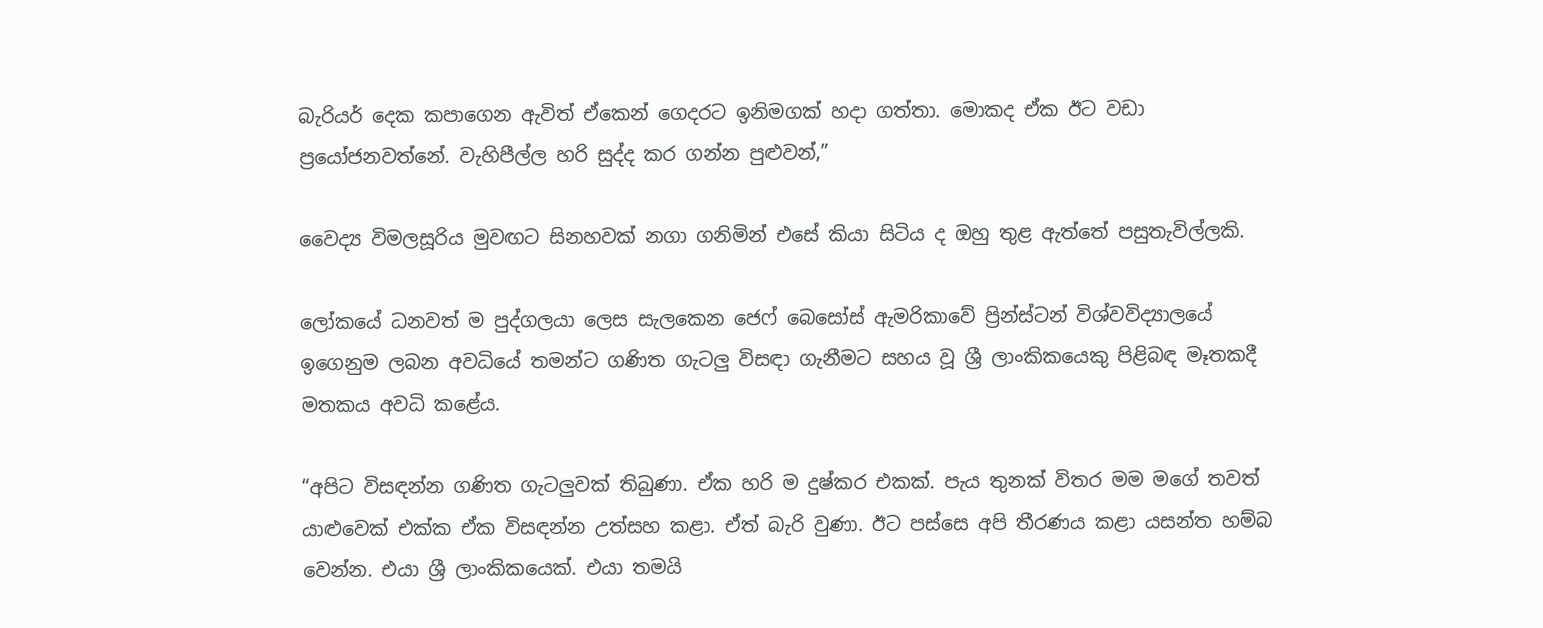බැරියර් දෙක කපාගෙන ඇවිත් ඒකෙන් ගෙදරට ඉනිමගක් හදා ගත්තා. මොකද ඒක ඊට වඩා ප්‍රයෝජනවත්නේ. වැහිපීල්ල හරි සුද්ද කර ගන්න පුළුවන්,”

වෛද්‍ය විමලසූරිය මුවඟට සිනහවක් නගා ගනිමින් එසේ කියා සිටිය ද ඔහු තුළ ඇත්තේ පසුතැවිල්ලකි.

ලෝකයේ ධනවත් ම පුද්ගලයා ලෙස සැලකෙන ජෙෆ් බෙසෝස් ඇමරිකාවේ ප්‍රින්ස්ටන් විශ්වවිද්‍යාලයේ ඉගෙනුම ලබන අවධියේ තමන්ට ගණිත ගැටලු විසඳා ගැනීමට සහය වූ ශ්‍රී ලාංකිකයෙකු පිළිබඳ මෑතකදී මතකය අවධි කළේය.

“අපිට විසඳන්න ගණිත ගැටලුවක් තිබුණා. ඒක හරි ම දුෂ්කර එකක්. පැය තුනක් විතර මම මගේ තවත් යාළුවෙක් එක්ක ඒක විසඳන්න උත්සහ කළා. ඒත් බැරි වුණා. ඊට පස්සෙ අපි තීරණය කළා යසන්ත හම්බ වෙන්න. එයා ශ්‍රී ලාංකිකයෙක්. එයා තමයි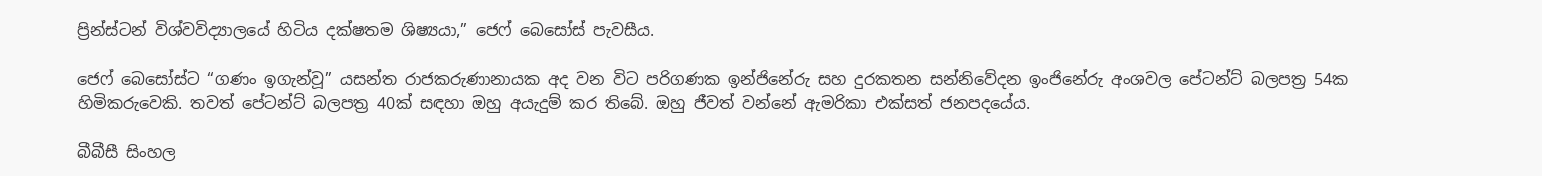ප්‍රින්ස්ටන් විශ්වවිද්‍යාලයේ හිටිය දක්ෂතම ශිෂ්‍යයා,” ජෙෆ් බෙසෝස් පැවසීය.

ජෙෆ් බෙසෝස්ට “ගණං ඉගැන්වූ” යසන්ත රාජකරුණානායක අද වන විට පරිගණක ඉන්ජිනේරු සහ දුරකතන සන්නිවේදන ඉංජිනේරු අංශවල පේටන්ට් බලපත්‍ර 54ක හිමිකරුවෙකි. තවත් පේටන්ට් බලපත්‍ර 40ක් සඳහා ඔහු අයැදුම් කර තිබේ. ඔහු ජීවත් වන්නේ ඇමරිකා එක්සත් ජනපදයේය.

බීබීසී සිංහල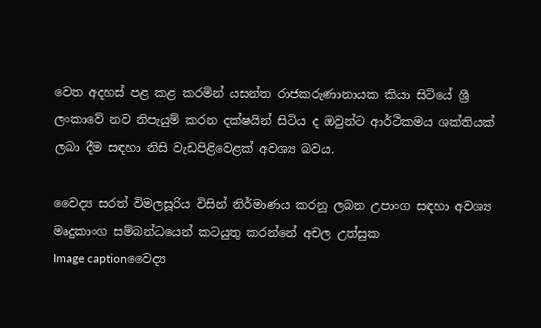වෙත අදහස් පළ කළ කරමින් යසන්ත රාජකරුණානායක කියා සිටියේ ශ්‍රී ලංකාවේ නව නිපැයුම් කරන දක්ෂයින් සිටිය ද ඔවුන්ට ආර්ථිකමය ශක්තියක් ලබා දීම සඳහා නිසි වැඩපිළිවෙළක් අවශ්‍ය බවය.

වෛද්‍ය සරත් විමලසූරිය විසින් නිර්මාණය කරනු ලබන උපාංග සඳහා අවශ්‍ය මෘදුකාංග සම්බන්ධයෙන් කටයුතු කරන්නේ අචල උත්සුක
Image captionවෛද්‍ය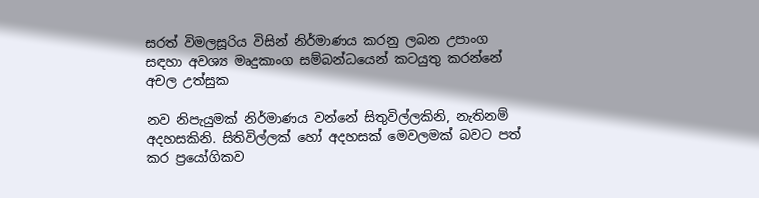සරත් විමලසූරිය විසින් නිර්මාණය කරනු ලබන උපාංග සඳහා අවශ්‍ය මෘදුකාංග සම්බන්ධයෙන් කටයුතු කරන්නේ අචල උත්සුක

නව නිපැයුමක් නිර්මාණය වන්නේ සිතුවිල්ලකිනි, නැතිනම් අදහසකිනි. සිතිවිල්ලක් හෝ අදහසක් මෙවලමක් බවට පත් කර ප්‍රයෝගිකව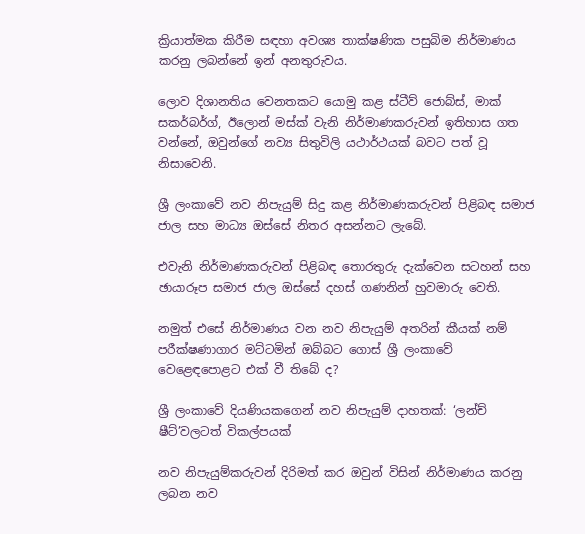ක්‍රියාත්මක කිරීම සඳහා අවශ්‍ය තාක්ෂණික පසුබිම නිර්මාණය කරනු ලබන්නේ ඉන් අනතුරුවය.

ලොව දිශානතිය වෙනතකට යොමු කළ ස්ටීව් ජොබ්ස්, මාක් සකර්බර්ග්, ඊලොන් මස්ක් වැනි නිර්මාණකරුවන් ඉතිහාස ගත වන්නේ, ඔවුන්ගේ නව්‍ය සිතුවිලි යථාර්ථයක් බවට පත් වූ නිසාවෙනි.

ශ්‍රී ලංකාවේ නව නිපැයුම් සිදු කළ නිර්මාණකරුවන් පිළිබඳ සමාජ ජාල සහ මාධ්‍ය ඔස්සේ නිතර අසන්නට ලැබේ.

එවැනි නිර්මාණකරුවන් පිළිබඳ තොරතුරු දැක්වෙන සටහන් සහ ඡායාරූප සමාජ ජාල ඔස්සේ දහස් ගණනින් හුවමාරු වෙති.

නමුත් එසේ නිර්මාණය වන නව නිපැයුම් අතරින් කීයක් නම් පරීක්ෂණාගාර මට්ටමින් ඔබ්බට ගොස් ශ්‍රී ලංකාවේ වෙළෙඳපොළට එක් වී තිබේ ද?

ශ්‍රී ලංකාවේ දියණියකගෙන් නව නිපැයුම් දාහතක්: ‘ලන්ච් ෂීට්’වලටත් විකල්පයක්

නව නිපැයුම්කරුවන් දිරිමත් කර ඔවුන් විසින් නිර්මාණය කරනු ලබන නව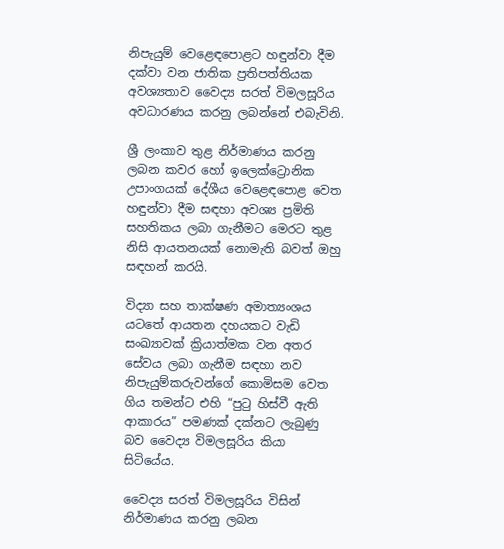නිපැයුම් වෙළෙඳපොළට හඳුන්වා දීම දක්වා වන ජාතික ප්‍රතිපත්තියක අවශ්‍යතාව වෛද්‍ය සරත් විමලසූරිය අවධාරණය කරනු ලබන්නේ එබැවිනි.

ශ්‍රී ලංකාව තුළ නිර්මාණය කරනු ලබන කවර හෝ ඉලෙක්ට්‍රොනික උපාංගයක් දේශීය වෙළෙඳපොළ වෙත හඳුන්වා දීම සඳහා අවශ්‍ය ප්‍රමිති සහතිකය ලබා ගැනීමට මෙරට තුළ නිසි ආයතනයක් නොමැති බවත් ඔහු සඳහන් කරයි.

විද්‍යා සහ තාක්ෂණ අමාත්‍යංශය යටතේ ආයතන දහයකට වැඩි සංඛ්‍යාවක් ක්‍රියාත්මක වන අතර සේවය ලබා ගැනීම සඳහා නව නිපැයුම්කරුවන්ගේ කොමිසම වෙත ගිය තමන්ට එහි “පුටු හිස්වී ඇති ආකාරය” පමණක් දක්නට ලැබුණු බව වෛද්‍ය විමලසූරිය කියා සිටියේය.

වෛද්‍ය සරත් විමලසූරිය විසින් නිර්මාණය කරනු ලබන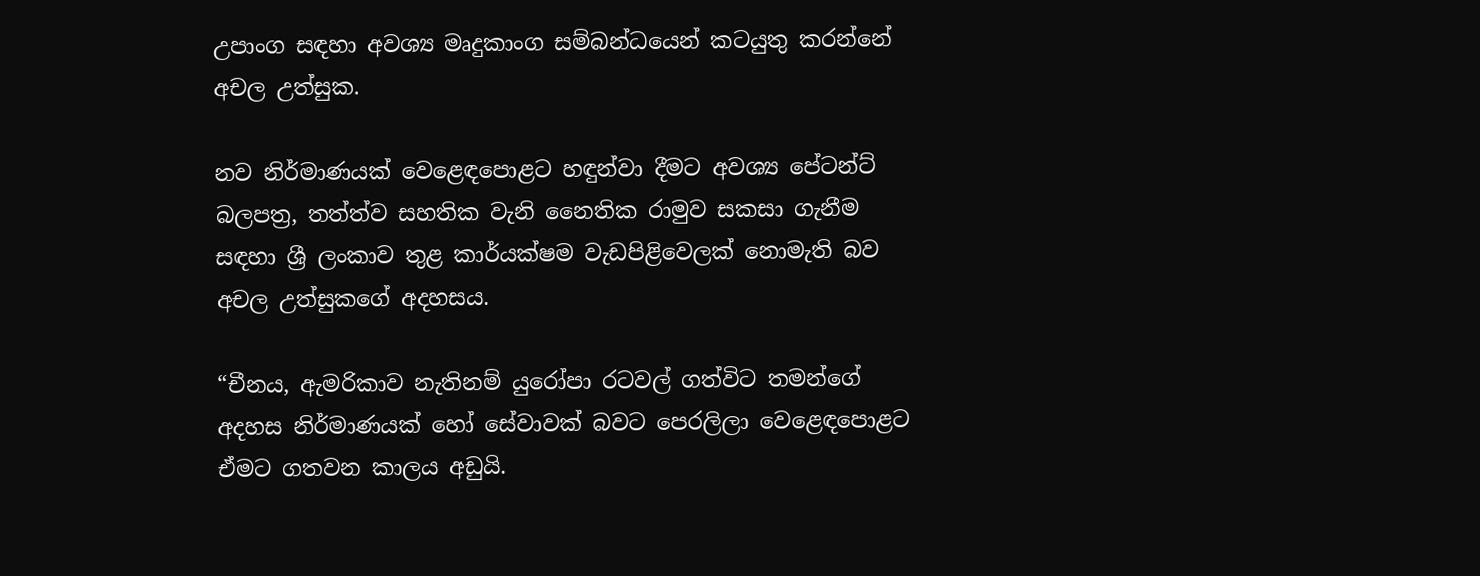උපාංග සඳහා අවශ්‍ය මෘදුකාංග සම්බන්ධයෙන් කටයුතු කරන්නේ අචල උත්සුක.

නව නිර්මාණයක් වෙළෙඳපොළට හඳුන්වා දීමට අවශ්‍ය පේටන්ට් බලපත්‍ර, තත්ත්ව සහතික වැනි නෛතික රාමුව සකසා ගැනීම සඳහා ශ්‍රී ලංකාව තුළ කාර්යක්ෂම වැඩපිළිවෙලක් නොමැති බව අචල උත්සුකගේ අදහසය.

“චීනය, ඇමරිකාව නැතිනම් යුරෝපා රටවල් ගත්විට තමන්ගේ අදහස නිර්මාණයක් හෝ සේවාවක් බවට පෙරලිලා වෙළෙඳපොළට ඒමට ගතවන කාලය අඩුයි.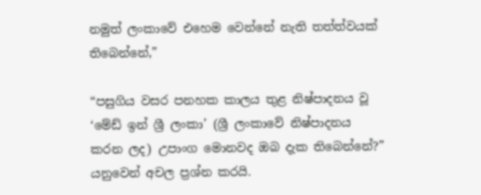නමුත් ලංකාවේ එහෙම වෙන්නේ නැති තත්ත්වයක් තිබෙන්නේ,”

“පසුගිය වසර පනහක කාලය තුළ නිෂ්පාදනය වූ ‘මේඩ් ඉන් ශ්‍රී ලංකා’ (ශ්‍රී ලංකාවේ නිෂ්පාදනය කරන ලද) උපාංග මොනවද ඔබ දැක තිබෙන්නේ?” යනුවෙන් අචල ප්‍රශ්න කරයි.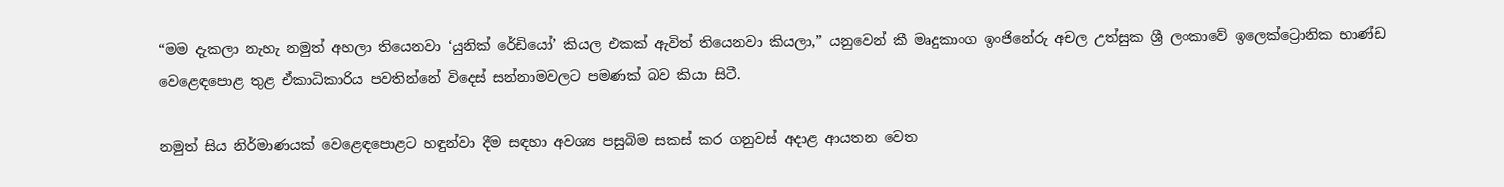“මම දැකලා නැහැ නමුත් අහලා තියෙනවා ‘යුනික් රේඩියෝ’ කියල එකක් ඇවිත් තියෙනවා කියලා,” යනුවෙන් කී මෘදුකාංග ඉංජිනේරු අචල උත්සුක ශ්‍රී ලංකාවේ ඉලෙක්ට්‍රොනික භාණ්ඩ වෙළෙඳපොළ තුළ ඒකාධිකාරිය පවතින්නේ විදෙස් සන්නාමවලට පමණක් බව කියා සිටී.

නමුත් සිය නිර්මාණයක් වෙළෙඳපොළට හඳුන්වා දීම සඳහා අවශ්‍ය පසුබිම සකස් කර ගනුවස් අදාළ ආයතන වෙත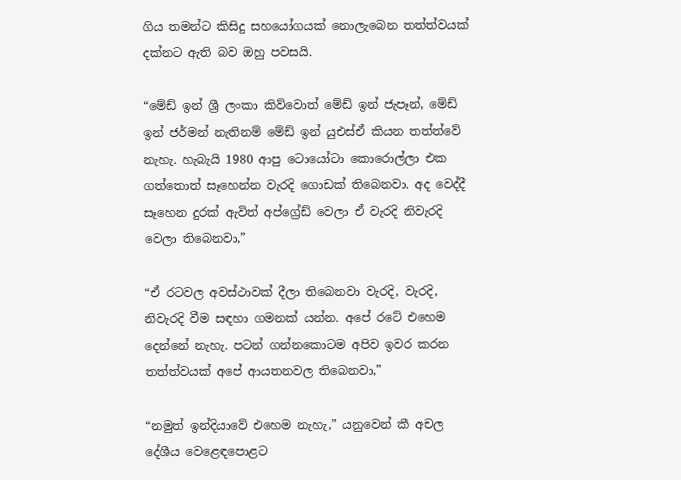ගිය තමන්ට කිසිදු සහයෝගයක් නොලැබෙන තත්ත්වයක් දක්නට ඇති බව ඔහු පවසයි.

“මේඩ් ඉන් ශ්‍රී ලංකා කිව්වොත් මේඩ් ඉන් ජැපෑන්, මේඩ් ඉන් ජර්මන් නැතිනම් මේඩ් ඉන් යුඑස්ඒ කියන තත්ත්වේ නැහැ. හැබැයි 1980 ආපු ටොයෝටා කොරොල්ලා එක ගත්තොත් සෑහෙන්න වැරදි ගොඩක් තිබෙනවා. අද වෙද්දී සෑහෙන දුරක් ඇවිත් අප්ග්‍රේඩ් වෙලා ඒ වැරදි නිවැරදි වෙලා තිබෙනවා,”

“ඒ රටවල අවස්ථාවක් දීලා තිබෙනවා වැරදි, වැරදි, නිවැරදි වීම සඳහා ගමනක් යන්න. අපේ රටේ එහෙම දෙන්නේ නැහැ. පටන් ගන්නකොටම අපිව ඉවර කරන තත්ත්වයක් අපේ ආයතනවල තිබෙනවා,”

“නමුත් ඉන්දියාවේ එහෙම නැහැ,” යනුවෙන් කී අචල දේශීය වෙළෙඳපොළට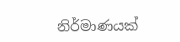නිර්මාණයක්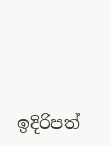ඉදිරිපත්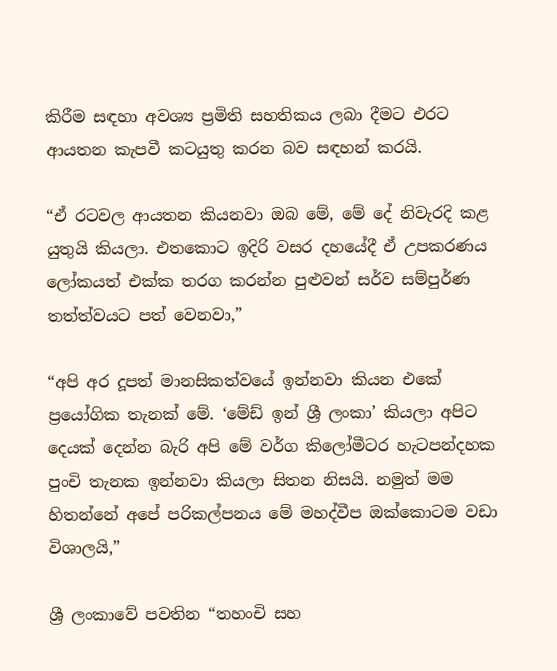කිරීම සඳහා අවශ්‍ය ප්‍රමිති සහතිකය ලබා දීමට එරට ආයතන කැපවී කටයුතු කරන බව සඳහන් කරයි.

“ඒ රටවල ආයතන කියනවා ඔබ මේ, මේ දේ නිවැරදි කළ යුතුයි කියලා. එතකොට ඉදිරි වසර දහයේදී ඒ උපකරණය ලෝකයත් එක්ක තරග කරන්න පුළුවන් සර්ව සම්පුර්ණ තත්ත්වයට පත් වෙනවා,”

“අපි අර දූපත් මානසිකත්වයේ ඉන්නවා කියන එකේ ප්‍රයෝගික තැනක් මේ. ‘මේඩ් ඉන් ශ්‍රී ලංකා’ කියලා අපිට දෙයක් දෙන්න බැරි අපි මේ වර්ග කිලෝමීටර හැටපන්දහක පුංචි තැනක ඉන්නවා කියලා සිතන නිසයි. නමුත් මම හිතන්නේ අපේ පරිකල්පනය මේ මහද්වීප ඔක්කොටම වඩා විශාලයි,”

ශ්‍රී ලංකාවේ පවතින “තහංචි සහ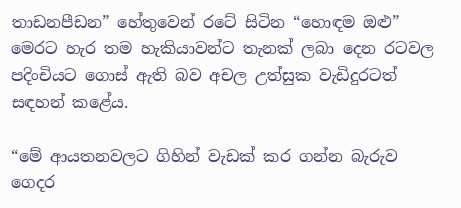තාඩනපීඩන” හේතුවෙන් රටේ සිටින “හොඳම ඔළු” මෙරට හැර තම හැකියාවන්ට තැනක් ලබා දෙන රටවල පදිංචියට ගොස් ඇති බව අචල උත්සුක වැඩිදුරටත් සඳහන් කළේය.

“මේ ආයතනවලට ගිහින් වැඩක් කර ගන්න බැරුව ගෙදර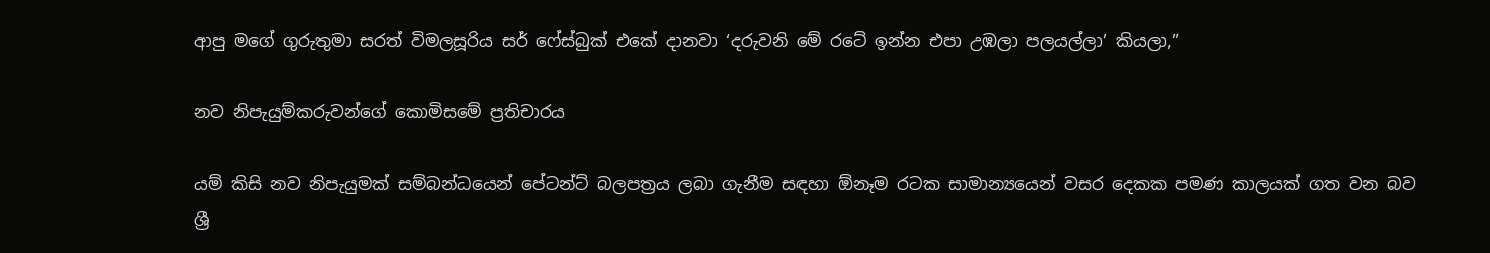ආපු මගේ ගුරුතුමා සරත් විමලසූරිය සර් ෆේස්බුක් එකේ දානවා ‘දරුවනි මේ රටේ ඉන්න එපා උඹලා පලයල්ලා’ කියලා,”

නව නිපැයුම්කරුවන්ගේ කොමිසමේ ප්‍රතිචාරය

යම් කිසි නව නිපැයුමක් සම්බන්ධයෙන් පේටන්ට් බලපත්‍රය ලබා ගැනීම සඳහා ඕනෑම රටක සාමාන්‍යයෙන් වසර දෙකක පමණ කාලයක් ගත වන බව ශ්‍රී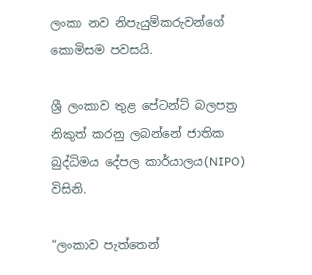ලංකා නව නිපැයුම්කරුවන්ගේ කොමිසම පවසයි.

ශ්‍රී ලංකාව තුළ පේටන්ට් බලපත්‍ර නිකුත් කරනු ලබන්නේ ජාතික බුද්ධිමය දේපල කාර්යාලය(NIPO) විසිනි.

“ලංකාව පැත්තෙන්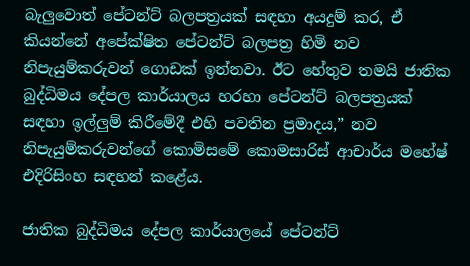බැලුවොත් පේටන්ට් බලපත්‍රයක් සඳහා අයදුම් කර, ඒ කියන්නේ අපේක්ෂිත පේටන්ට් බලපත්‍ර හිමි නව නිපැයුම්කරුවන් ගොඩක් ඉන්නවා. ඊට හේතුව තමයි ජාතික බුද්ධිමය දේපල කාර්යාලය හරහා පේටන්ට් බලපත්‍රයක් සඳහා ඉල්ලුම් කිරීමේදී එහි පවතින ප්‍රමාදය,” නව නිපැයුම්කරුවන්ගේ කොමිසමේ කොමසාරිස් ආචාර්ය මහේෂ් එදිරිසිංහ සඳහන් කළේය.

ජාතික බුද්ධිමය දේපල කාර්යාලයේ පේටන්ට්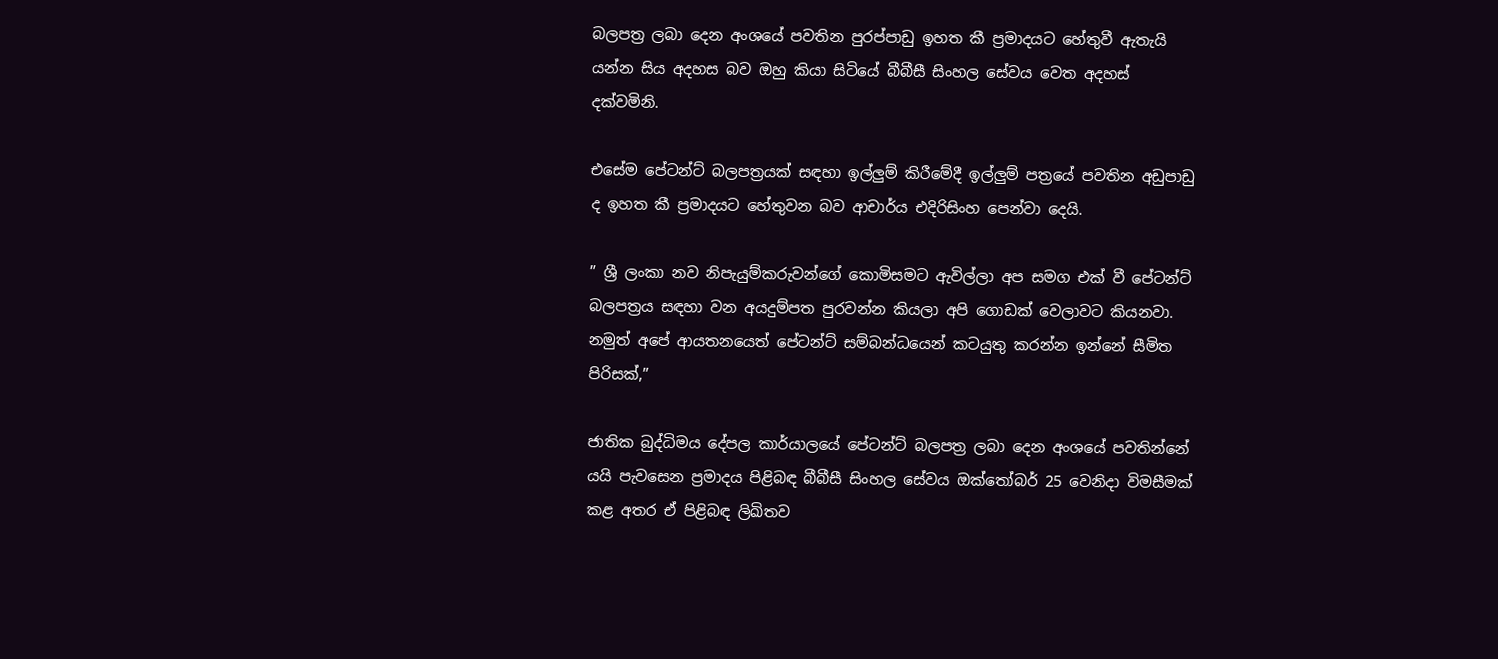බලපත්‍ර ලබා දෙන අංශයේ පවතින පුරප්පාඩු ඉහත කී ප්‍රමාදයට හේතුවී ඇතැයි යන්න සිය අදහස බව ඔහු කියා සිටියේ බීබීසී සිංහල සේවය වෙත අදහස් දක්වමිනි.

එසේම පේටන්ට් බලපත්‍රයක් සඳහා ඉල්ලුම් කිරීමේදී ඉල්ලුම් පත්‍රයේ පවතින අඩුපාඩු ද ඉහත කී ප්‍රමාදයට හේතුවන බව ආචාර්ය එදිරිසිංහ පෙන්වා දෙයි.

” ශ්‍රී ලංකා නව නිපැයුම්කරුවන්ගේ කොමිසමට ඇවිල්ලා අප සමග එක් වී පේටන්ට් බලපත්‍රය සඳහා වන අයදුම්පත පුරවන්න කියලා අපි ගොඩක් වෙලාවට කියනවා. නමුත් අපේ ආයතනයෙත් පේටන්ට් සම්බන්ධයෙන් කටයුතු කරන්න ඉන්නේ සීමිත පිරිසක්,”

ජාතික බුද්ධිමය දේපල කාර්යාලයේ පේටන්ට් බලපත්‍ර ලබා දෙන අංශයේ පවතින්නේ යයි පැවසෙන ප්‍රමාදය පිළිබඳ බීබීසී සිංහල සේවය ඔක්තෝබර් 25 වෙනිදා විමසීමක් කළ අතර ඒ පිළිබඳ ලිඛිතව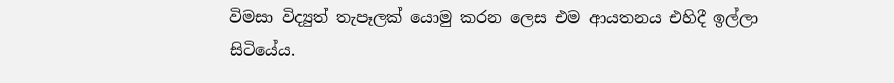විමසා විද්‍යුත් තැපෑලක් යොමු කරන ලෙස එම ආයතනය එහිදී ඉල්ලා සිටියේය.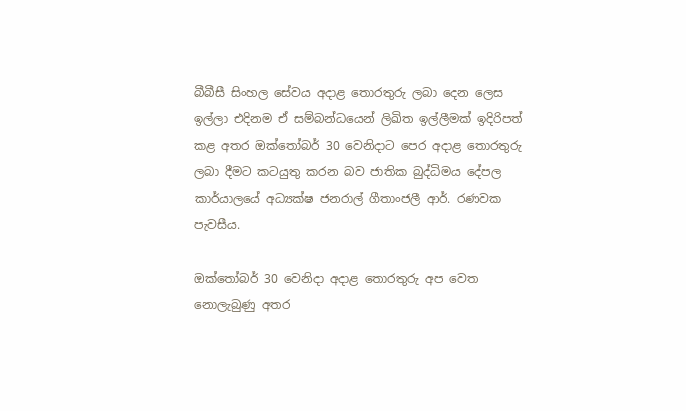බීබීසී සිංහල සේවය අදාළ තොරතුරු ලබා දෙන ලෙස ඉල්ලා එදිනම ඒ සම්බන්ධයෙන් ලිඛිත ඉල්ලීමක් ඉදිරිපත් කළ අතර ඔක්තෝබර් 30 වෙනිදාට පෙර අදාළ තොරතුරු ලබා දීමට කටයුතු කරන බව ජාතික බුද්ධිමය දේපල කාර්යාලයේ අධ්‍යක්ෂ ජනරාල් ගීතාංජලී ආර්. රණවක පැවසීය.

ඔක්තෝබර් 30 වෙනිදා අදාළ තොරතුරු අප වෙත නොලැබුණු අතර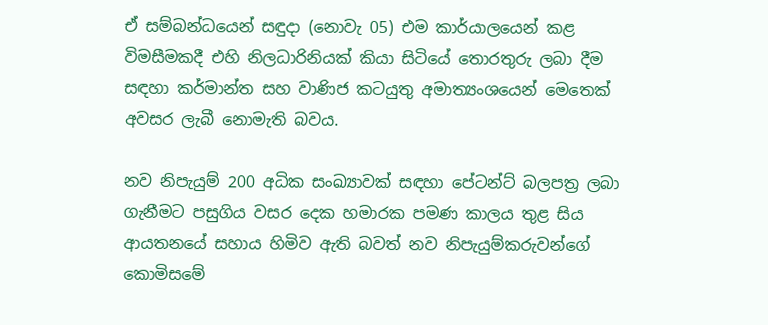ඒ සම්බන්ධයෙන් සඳුදා (නොවැ 05) එම කාර්යාලයෙන් කළ විමසීමකදී එහි නිලධාරිනියක් කියා සිටියේ තොරතුරු ලබා දීම සඳහා කර්මාන්ත සහ වාණිජ කටයුතු අමාත්‍යංශයෙන් මෙතෙක් අවසර ලැබී නොමැති බවය.

නව නිපැයුම් 200 අධික සංඛ්‍යාවක් සඳහා පේටන්ට් බලපත්‍ර ලබා ගැනීමට පසුගිය වසර දෙක හමාරක පමණ කාලය තුළ සිය ආයතනයේ සහාය හිමිව ඇති බවත් නව නිපැයුම්කරුවන්ගේ කොමිසමේ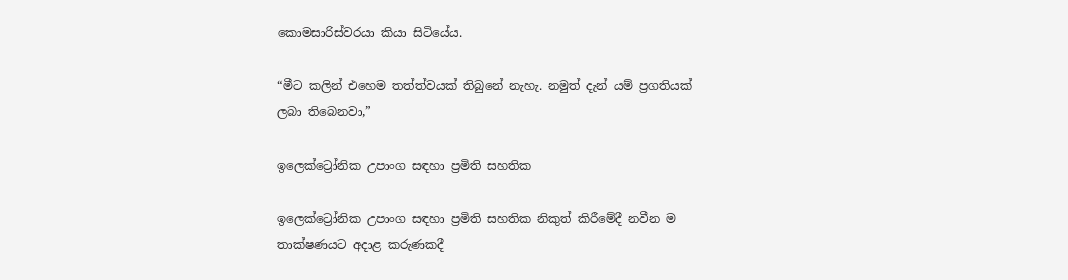කොමසාරිස්වරයා කියා සිටියේය.

“මීට කලින් එහෙම තත්ත්වයක් තිබුනේ නැහැ. නමුත් දැන් යම් ප්‍රගතියක් ලබා තිබෙනවා,”

ඉලෙක්ට්‍රෝනික උපාංග සඳහා ප්‍රමිති සහතික

ඉලෙක්ට්‍රෝනික උපාංග සඳහා ප්‍රමිති සහතික නිකුත් කිරීමේදී නවීන ම තාක්ෂණයට අදාළ කරුණකදී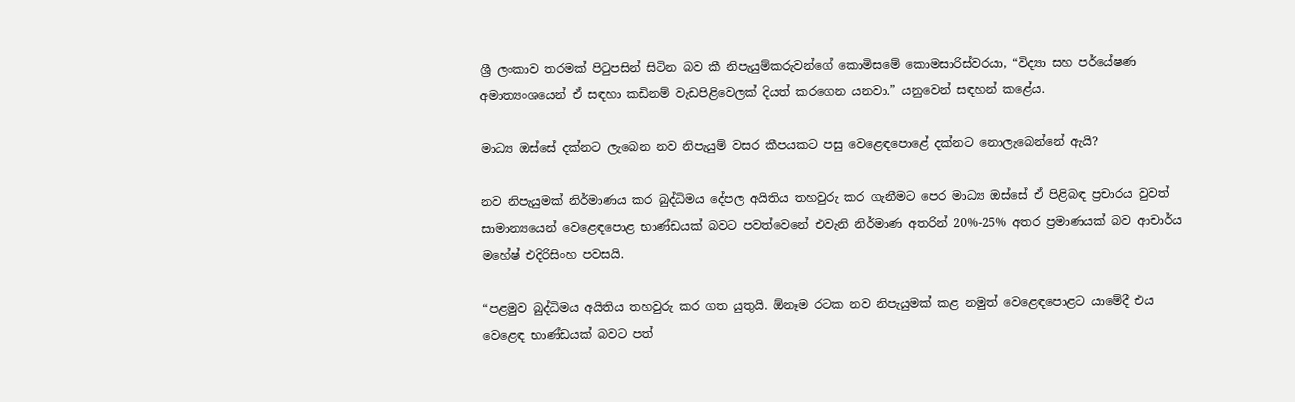ශ්‍රී ලංකාව තරමක් පිටුපසින් සිටින බව කී නිපැයුම්කරුවන්ගේ කොමිසමේ කොමසාරිස්වරයා, “විද්‍යා සහ පර්යේෂණ අමාත්‍යංශයෙන් ඒ සඳහා කඩිනම් වැඩපිළිවෙලක් දියත් කරගෙන යනවා.” යනුවෙන් සඳහන් කළේය.

මාධ්‍ය ඔස්සේ දක්නට ලැබෙන නව නිපැයුම් වසර කීපයකට පසු වෙළෙඳපොළේ දක්නට නොලැබෙන්නේ ඇයි?

නව නිපැයුමක් නිර්මාණය කර බුද්ධිමය දේපල අයිතිය තහවුරු කර ගැනීමට පෙර මාධ්‍ය ඔස්සේ ඒ පිළිබඳ ප්‍රචාරය වුවත් සාමාන්‍යයෙන් වෙළෙඳපොළ භාණ්ඩයක් බවට පවත්වෙනේ එවැනි නිර්මාණ අතරින් 20%-25% අතර ප්‍රමාණයක් බව ආචාර්ය මහේෂ් එදිරිසිංහ පවසයි.

“පළමුව බුද්ධිමය අයිතිය තහවුරු කර ගත යුතුයි. ඕනෑම රටක නව නිපැයුමක් කළ නමුත් වෙළෙඳපොළට යාමේදී එය වෙළෙඳ භාණ්ඩයක් බවට පත්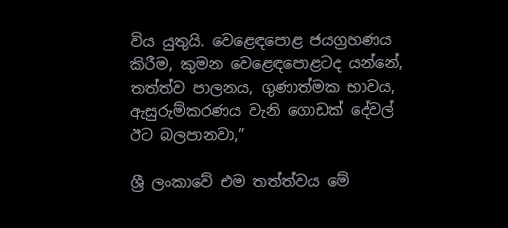විය යුතුයි. වෙළෙඳපොළ ජයග්‍රහණය කිරීම, කුමන වෙළෙඳපොළටද යන්නේ, තත්ත්ව පාලනය, ගුණාත්මක භාවය, ඇසුරුම්කරණය වැනි ගොඩක් දේවල් ඊට බලපානවා,”

ශ්‍රී ලංකාවේ එම තත්ත්වය මේ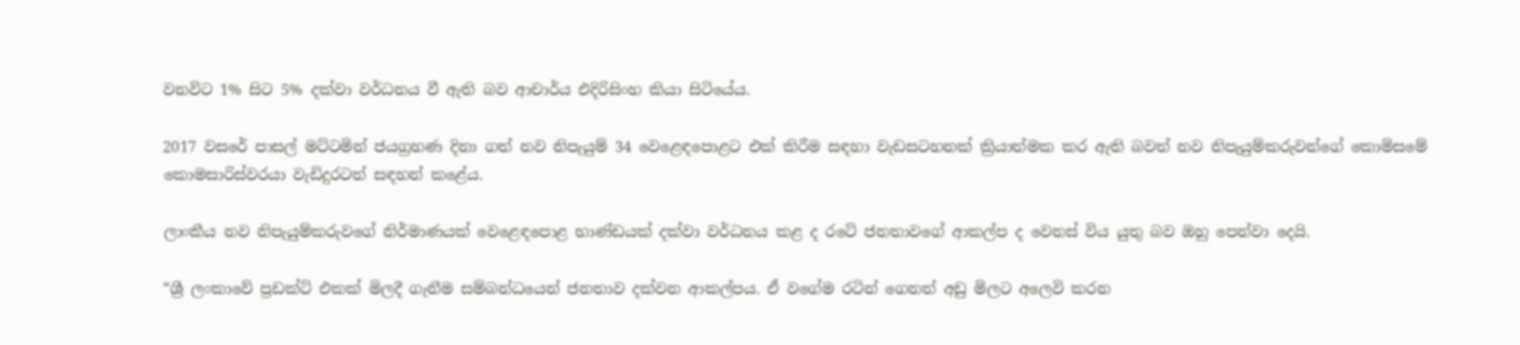වනවිට 1% සිට 5% දක්වා වර්ධනය වී ඇති බව ආචාර්ය එදිරිසිංහ කියා සිටියේය.

2017 වසරේ පාසල් මට්ටමින් ජයග්‍රහණ දිනා ගත් නව නිපැයුම් 34 වෙළෙඳපොළට එක් කිරීම සඳහා වැඩසටහනක් ක්‍රියාත්මක කර ඇති බවත් නව නිපැයුම්කරුවන්ගේ කොමිසමේ කොමසාරිස්වරයා වැඩිදුරටත් සඳහන් කළේය.

ලාංකීය නව නිපැයුම්කරුවගේ නිර්මාණයක් වෙළෙඳපොළ භාණ්ඩයක් දක්වා වර්ධනය කළ ද රටේ ජනතාවගේ ආකල්ප ද වෙනස් විය යුතු බව ඔහු පෙන්වා දෙයි.

“ශ්‍රී ලංකාවේ ප්‍රඩක්ට් එකක් මිලදී ගැනීම සම්බන්ධයෙන් ජනතාව දක්වන ආකල්පය. ඒ වගේම රටින් ගෙනත් අඩු මිලට අලෙවි කරන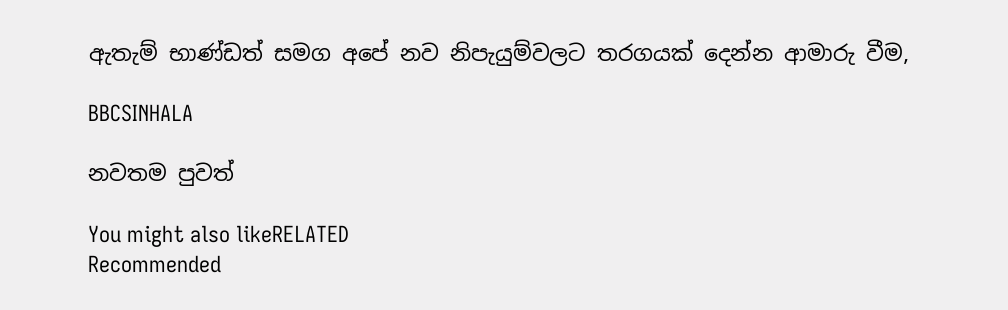ඇතැම් භාණ්ඩත් සමග අපේ නව නිපැයුම්වලට තරගයක් දෙන්න ආමාරු වීම,

BBCSINHALA

නවතම පුවත්

You might also likeRELATED
Recommended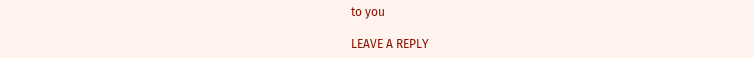to you

LEAVE A REPLY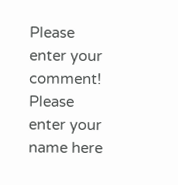Please enter your comment!
Please enter your name here